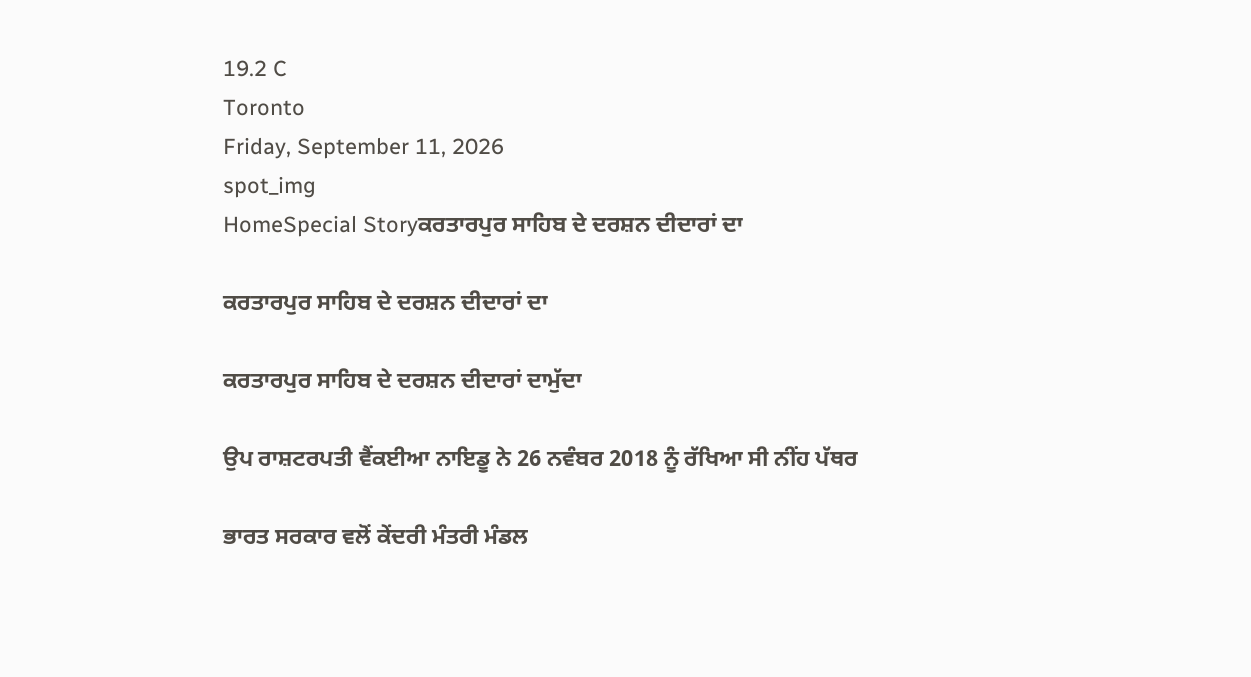19.2 C
Toronto
Friday, September 11, 2026
spot_img
HomeSpecial Storyਕਰਤਾਰਪੁਰ ਸਾਹਿਬ ਦੇ ਦਰਸ਼ਨ ਦੀਦਾਰਾਂ ਦਾ

ਕਰਤਾਰਪੁਰ ਸਾਹਿਬ ਦੇ ਦਰਸ਼ਨ ਦੀਦਾਰਾਂ ਦਾ

ਕਰਤਾਰਪੁਰ ਸਾਹਿਬ ਦੇ ਦਰਸ਼ਨ ਦੀਦਾਰਾਂ ਦਾਮੁੱਦਾ

ਉਪ ਰਾਸ਼ਟਰਪਤੀ ਵੈਂਕਈਆ ਨਾਇਡੂ ਨੇ 26 ਨਵੰਬਰ 2018 ਨੂੰ ਰੱਖਿਆ ਸੀ ਨੀਂਹ ਪੱਥਰ

ਭਾਰਤ ਸਰਕਾਰ ਵਲੋਂ ਕੇਂਦਰੀ ਮੰਤਰੀ ਮੰਡਲ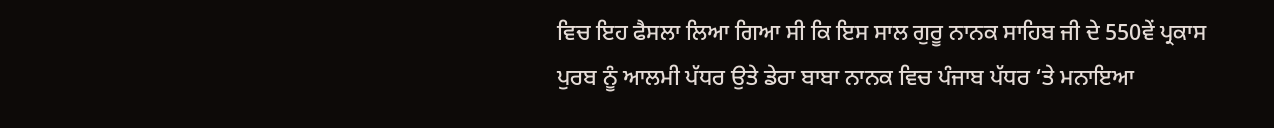ਵਿਚ ਇਹ ਫੈਸਲਾ ਲਿਆ ਗਿਆ ਸੀ ਕਿ ਇਸ ਸਾਲ ਗੁਰੂ ਨਾਨਕ ਸਾਹਿਬ ਜੀ ਦੇ 550ਵੇਂ ਪ੍ਰਕਾਸ ਪੁਰਬ ਨੂੰ ਆਲਮੀ ਪੱਧਰ ਉਤੇ ਡੇਰਾ ਬਾਬਾ ਨਾਨਕ ਵਿਚ ਪੰਜਾਬ ਪੱਧਰ ‘ਤੇ ਮਨਾਇਆ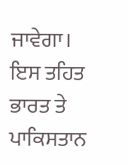ਜਾਵੇਗਾ। ਇਸ ਤਹਿਤ ਭਾਰਤ ਤੇ ਪਾਕਿਸਤਾਨ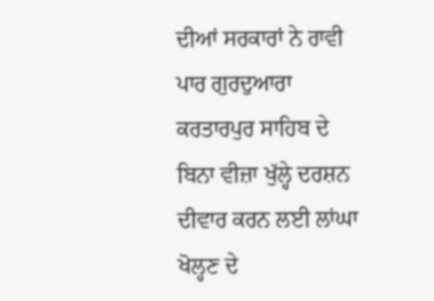ਦੀਆਂ ਸਰਕਾਰਾਂ ਨੇ ਰਾਵੀ ਪਾਰ ਗੁਰਦੁਆਰਾ ਕਰਤਾਰਪੁਰ ਸਾਹਿਬ ਦੇ ਬਿਨਾ ਵੀਜ਼ਾ ਖੁੱਲ੍ਹੇ ਦਰਸ਼ਨ ਦੀਵਾਰ ਕਰਨ ਲਈ ਲਾਂਘਾ ਖੋਲ੍ਹਣ ਦੇ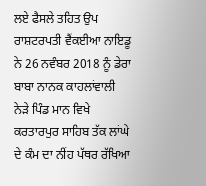ਲਏ ਫੈਸਲੇ ਤਹਿਤ ਉਪ ਰਾਸ਼ਟਰਪਤੀ ਵੈਂਕਈਆ ਨਾਇਡੂ ਨੇ 26 ਨਵੰਬਰ 2018 ਨੂੰ ਡੇਰਾ ਬਾਬਾ ਨਾਨਕ ਕਾਹਲਾਂਵਾਲੀ ਨੇੜੇ ਪਿੰਡ ਮਾਨ ਵਿਖੇ ਕਰਤਾਰਪੁਰ ਸਾਹਿਬ ਤੱਕ ਲਾਂਘੇ ਦੇ ਕੰਮ ਦਾ ਨੀਂਹ ਪੱਥਰ ਰੱਖਿਆ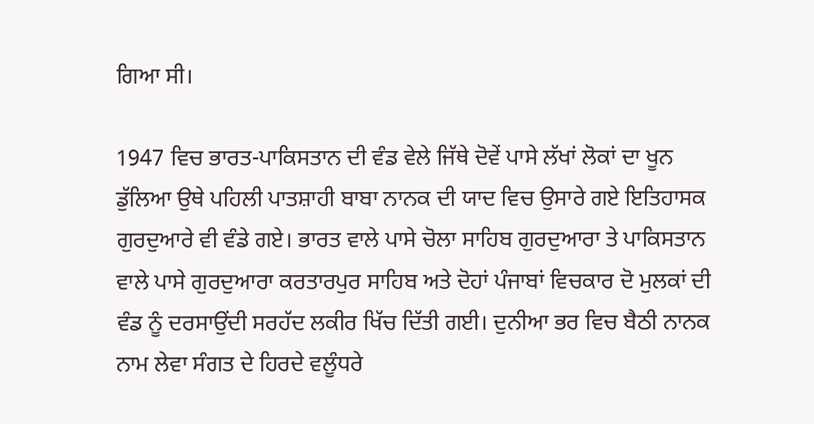ਗਿਆ ਸੀ।

1947 ਵਿਚ ਭਾਰਤ-ਪਾਕਿਸਤਾਨ ਦੀ ਵੰਡ ਵੇਲੇ ਜਿੱਥੇ ਦੋਵੇਂ ਪਾਸੇ ਲੱਖਾਂ ਲੋਕਾਂ ਦਾ ਖੂਨ ਡੁੱਲਿਆ ਉਥੇ ਪਹਿਲੀ ਪਾਤਸ਼ਾਹੀ ਬਾਬਾ ਨਾਨਕ ਦੀ ਯਾਦ ਵਿਚ ਉਸਾਰੇ ਗਏ ਇਤਿਹਾਸਕ ਗੁਰਦੁਆਰੇ ਵੀ ਵੰਡੇ ਗਏ। ਭਾਰਤ ਵਾਲੇ ਪਾਸੇ ਚੋਲਾ ਸਾਹਿਬ ਗੁਰਦੁਆਰਾ ਤੇ ਪਾਕਿਸਤਾਨ ਵਾਲੇ ਪਾਸੇ ਗੁਰਦੁਆਰਾ ਕਰਤਾਰਪੁਰ ਸਾਹਿਬ ਅਤੇ ਦੋਹਾਂ ਪੰਜਾਬਾਂ ਵਿਚਕਾਰ ਦੋ ਮੁਲਕਾਂ ਦੀ ਵੰਡ ਨੂੰ ਦਰਸਾਉਂਦੀ ਸਰਹੱਦ ਲਕੀਰ ਖਿੱਚ ਦਿੱਤੀ ਗਈ। ਦੁਨੀਆ ਭਰ ਵਿਚ ਬੈਠੀ ਨਾਨਕ ਨਾਮ ਲੇਵਾ ਸੰਗਤ ਦੇ ਹਿਰਦੇ ਵਲੂੰਧਰੇ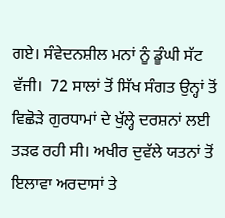ਗਏ। ਸੰਵੇਦਨਸ਼ੀਲ ਮਨਾਂ ਨੂੰ ਡੂੰਘੀ ਸੱਟ ਵੱਜੀ।  72 ਸਾਲਾਂ ਤੋਂ ਸਿੱਖ ਸੰਗਤ ਉਨ੍ਹਾਂ ਤੋਂ ਵਿਛੋੜੇ ਗੁਰਧਾਮਾਂ ਦੇ ਖੁੱਲ੍ਹੇ ਦਰਸ਼ਨਾਂ ਲਈ ਤੜਫ ਰਹੀ ਸੀ। ਅਖੀਰ ਦੁਵੱਲੇ ਯਤਨਾਂ ਤੋਂ ਇਲਾਵਾ ਅਰਦਾਸਾਂ ਤੇ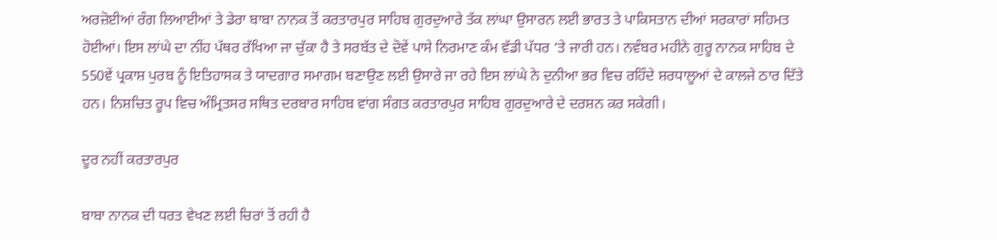ਅਰਜ਼ੋਈਆਂ ਰੰਗ ਲਿਆਈਆਂ ਤੇ ਡੇਰਾ ਬਾਬਾ ਨਾਨਕ ਤੋਂ ਕਰਤਾਰਪੁਰ ਸਾਹਿਬ ਗੁਰਦੁਆਰੇ ਤੱਕ ਲਾਂਘਾ ਉਸਾਰਨ ਲਈ ਭਾਰਤ ਤੇ ਪਾਕਿਸਤਾਨ ਦੀਆਂ ਸਰਕਾਰਾਂ ਸਹਿਮਤ ਹੋਈਆਂ। ਇਸ ਲਾਂਘੇ ਦਾ ਨੀਂਹ ਪੱਥਰ ਰੱਖਿਆ ਜਾ ਚੁੱਕਾ ਹੈ ਤੇ ਸਰਬੱਤ ਦੇ ਦੋਵੇਂ ਪਾਸੇ ਨਿਰਮਾਣ ਕੰਮ ਵੱਡੀ ਪੱਧਰ ‘ਤੇ ਜਾਰੀ ਹਨ। ਨਵੰਬਰ ਮਹੀਨੇ ਗੁਰੂ ਨਾਨਕ ਸਾਹਿਬ ਦੇ 550ਵੇਂ ਪ੍ਰਕਾਸ਼ ਪੁਰਬ ਨੂੰ ਇਤਿਹਾਸਕ ਤੇ ਯਾਦਗਾਰ ਸਮਾਗਮ ਬਣਾਉਣ ਲਈ ਉਸਾਰੇ ਜਾ ਰਹੇ ਇਸ ਲਾਂਘੇ ਨੇ ਦੁਨੀਆ ਭਰ ਵਿਚ ਰਹਿੰਦੇ ਸ਼ਰਧਾਲੂਆਂ ਦੇ ਕਾਲਜੇ ਠਾਰ ਦਿੱਤੇ ਹਨ। ਨਿਸ਼ਚਿਤ ਰੂਪ ਵਿਚ ਅੰਮ੍ਰਿਤਸਰ ਸਥਿਤ ਦਰਬਾਰ ਸਾਹਿਬ ਵਾਂਗ ਸੰਗਤ ਕਰਤਾਰਪੁਰ ਸਾਹਿਬ ਗੁਰਦੁਆਰੇ ਦੇ ਦਰਸ਼ਨ ਕਰ ਸਕੇਗੀ।

ਦੂਰ ਨਹੀਂ ਕਰਤਾਰਪੁਰ

ਬਾਬਾ ਨਾਨਕ ਦੀ ਧਰਤ ਵੇਖਣ ਲਈ ਚਿਰਾਂ ਤੋਂ ਰਹੀ ਹੈ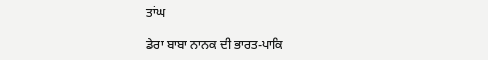ਤਾਂਘ

ਡੇਰਾ ਬਾਬਾ ਨਾਨਕ ਦੀ ਭਾਰਤ-ਪਾਕਿ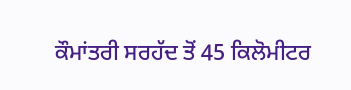ਕੌਮਾਂਤਰੀ ਸਰਹੱਦ ਤੋਂ 45 ਕਿਲੋਮੀਟਰ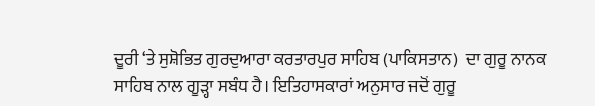ਦੂਰੀ ‘ਤੇ ਸੁਸ਼ੋਭਿਤ ਗੁਰਦੁਆਰਾ ਕਰਤਾਰਪੁਰ ਸਾਹਿਬ (ਪਾਕਿਸਤਾਨ)  ਦਾ ਗੁਰੂ ਨਾਨਕ ਸਾਹਿਬ ਨਾਲ ਗੂੜ੍ਹਾ ਸਬੰਧ ਹੈ। ਇਤਿਹਾਸਕਾਰਾਂ ਅਨੁਸਾਰ ਜਦੋਂ ਗੁਰੂ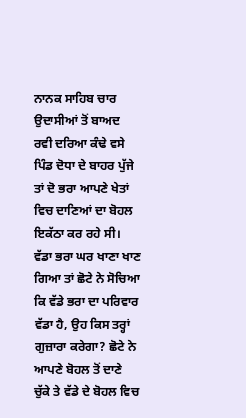ਨਾਨਕ ਸਾਹਿਬ ਚਾਰ ਉਦਾਸੀਆਂ ਤੋਂ ਬਾਅਦ ਰਵੀ ਦਰਿਆ ਕੰਢੇ ਵਸੇ ਪਿੰਡ ਦੋਧਾ ਦੇ ਬਾਹਰ ਪੁੱਜੇ ਤਾਂ ਦੋ ਭਰਾ ਆਪਣੇ ਖੇਤਾਂ ਵਿਚ ਦਾਣਿਆਂ ਦਾ ਬੋਹਲ ਇਕੱਠਾ ਕਰ ਰਹੇ ਸੀ। ਵੱਡਾ ਭਰਾ ਘਰ ਖਾਣਾ ਖਾਣ ਗਿਆ ਤਾਂ ਛੋਟੇ ਨੇ ਸੋਚਿਆ ਕਿ ਵੱਡੇ ਭਰਾ ਦਾ ਪਰਿਵਾਰ ਵੱਡਾ ਹੈ, ਉਹ ਕਿਸ ਤਰ੍ਹਾਂ ਗੁਜ਼ਾਰਾ ਕਰੇਗਾ? ਛੋਟੇ ਨੇ ਆਪਣੇ ਬੋਹਲ ਤੋਂ ਦਾਣੇ ਚੁੱਕੇ ਤੇ ਵੱਡੇ ਦੇ ਬੋਹਲ ਵਿਚ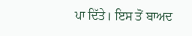ਪਾ ਦਿੱਤੇ। ਇਸ ਤੋਂ ਬਾਅਦ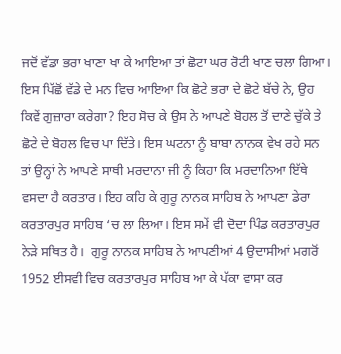ਜਦੋਂ ਵੱਡਾ ਭਰਾ ਖਾਣਾ ਖਾ ਕੇ ਆਇਆ ਤਾਂ ਛੋਟਾ ਘਰ ਰੋਟੀ ਖਾਣ ਚਲਾ ਗਿਆ। ਇਸ ਪਿੱਛੋਂ ਵੱਡੇ ਦੇ ਮਨ ਵਿਚ ਆਇਆ ਕਿ ਛੋਟੇ ਭਰਾ ਦੇ ਛੋਟੇ ਬੱਚੇ ਨੇ, ਉਹ ਕਿਵੇਂ ਗੁਜ਼ਾਰਾ ਕਰੇਗਾ? ਇਹ ਸੋਚ ਕੇ ਉਸ ਨੇ ਆਪਣੇ ਬੋਹਲ ਤੋਂ ਦਾਣੇ ਚੁੱਕੇ ਤੇ ਛੋਟੇ ਦੇ ਬੋਹਲ ਵਿਚ ਪਾ ਦਿੱਤੇ। ਇਸ ਘਟਨਾ ਨੂੰ ਬਾਬਾ ਨਾਨਕ ਵੇਖ ਰਹੇ ਸਨ ਤਾਂ ਉਨ੍ਹਾਂ ਨੇ ਆਪਣੇ ਸਾਥੀ ਮਰਦਾਨਾ ਜੀ ਨੂੰ ਕਿਹਾ ਕਿ ਮਰਦਾਨਿਆ ਇੱਥੇ ਵਸਦਾ ਹੈ ਕਰਤਾਰ। ਇਹ ਕਹਿ ਕੇ ਗੁਰੂ ਨਾਨਕ ਸਾਹਿਬ ਨੇ ਆਪਣਾ ਡੇਰਾ ਕਰਤਾਰਪੁਰ ਸਾਹਿਬ ‘ਚ ਲਾ ਲਿਆ। ਇਸ ਸਮੇਂ ਵੀ ਦੋਦਾ ਪਿੰਡ ਕਰਤਾਰਪੁਰ ਨੇੜੇ ਸਥਿਤ ਹੈ।  ਗੁਰੂ ਨਾਨਕ ਸਾਹਿਬ ਨੇ ਆਪਣੀਆਂ 4 ਉਦਾਸੀਆਂ ਮਗਰੋਂ 1952 ਈਸਵੀ ਵਿਚ ਕਰਤਾਰਪੁਰ ਸਾਹਿਬ ਆ ਕੇ ਪੱਕਾ ਵਾਸਾ ਕਰ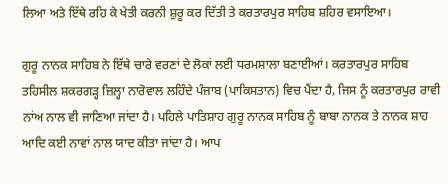ਲਿਆ ਅਤੇ ਇੱਥੇ ਰਹਿ ਕੇ ਖੇਤੀ ਕਰਨੀ ਸ਼ੁਰੂ ਕਰ ਦਿੱਤੀ ਤੇ ਕਰਤਾਰਪੁਰ ਸਾਹਿਬ ਸ਼ਹਿਰ ਵਸਾਇਆ।

ਗੁਰੂ ਨਾਨਕ ਸਾਹਿਬ ਨੇ ਇੱਥੇ ਚਾਰੇ ਵਰਣਾਂ ਦੇ ਲੋਕਾਂ ਲਈ ਧਰਮਸ਼ਾਲਾ ਬਣਾਈਆਂ। ਕਰਤਾਰਪੁਰ ਸਾਹਿਬ ਤਹਿਸੀਲ ਸ਼ਕਰਗੜ੍ਹ ਜ਼ਿਲ੍ਹਾ ਨਾਰੋਵਾਲ ਲਹਿੰਦੇ ਪੰਜਾਬ (ਪਾਕਿਸਤਾਨ) ਵਿਚ ਪੈਂਦਾ ਹੈ, ਜਿਸ ਨੂੰ ਕਰਤਾਰਪੁਰ ਰਾਵੀ ਨਾਂਅ ਨਾਲ ਵੀ ਜਾਣਿਆ ਜਾਂਦਾ ਹੈ। ਪਹਿਲੇ ਪਾਤਿਸ਼ਾਹ ਗੁਰੂ ਨਾਨਕ ਸਾਹਿਬ ਨੂੰ ਬਾਬਾ ਨਾਨਕ ਤੇ ਨਾਨਕ ਸ਼ਾਹ ਆਦਿ ਕਈ ਨਾਵਾਂ ਨਾਲ ਯਾਦ ਕੀਤਾ ਜਾਂਦਾ ਹੈ। ਆਪ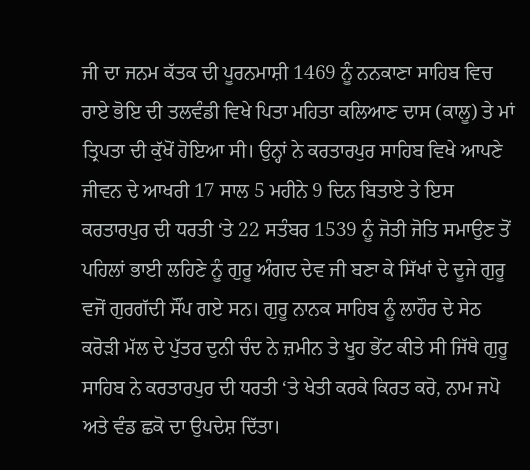ਜੀ ਦਾ ਜਨਮ ਕੱਤਕ ਦੀ ਪੂਰਨਮਾਸ਼ੀ 1469 ਨੂੰ ਨਨਕਾਣਾ ਸਾਹਿਬ ਵਿਚ ਰਾਏ ਭੋਇ ਦੀ ਤਲਵੰਡੀ ਵਿਖੇ ਪਿਤਾ ਮਹਿਤਾ ਕਲਿਆਣ ਦਾਸ (ਕਾਲੂ) ਤੇ ਮਾਂ ਤ੍ਰਿਪਤਾ ਦੀ ਕੁੱਖੋਂ ਹੋਇਆ ਸੀ। ਉਨ੍ਹਾਂ ਨੇ ਕਰਤਾਰਪੁਰ ਸਾਹਿਬ ਵਿਖੇ ਆਪਣੇ ਜੀਵਨ ਦੇ ਆਖਰੀ 17 ਸਾਲ 5 ਮਹੀਨੇ 9 ਦਿਨ ਬਿਤਾਏ ਤੇ ਇਸ ਕਰਤਾਰਪੁਰ ਦੀ ਧਰਤੀ ‘ਤੇ 22 ਸਤੰਬਰ 1539 ਨੂੰ ਜੋਤੀ ਜੋਤਿ ਸਮਾਉਣ ਤੋਂ ਪਹਿਲਾਂ ਭਾਈ ਲਹਿਣੇ ਨੂੰ ਗੁਰੂ ਅੰਗਦ ਦੇਵ ਜੀ ਬਣਾ ਕੇ ਸਿੱਖਾਂ ਦੇ ਦੂਜੇ ਗੁਰੂ ਵਜੋਂ ਗੁਰਗੱਦੀ ਸੌਂਪ ਗਏ ਸਨ। ਗੁਰੂ ਨਾਨਕ ਸਾਹਿਬ ਨੂੰ ਲਾਹੌਰ ਦੇ ਸੇਠ ਕਰੋੜੀ ਮੱਲ ਦੇ ਪੁੱਤਰ ਦੁਨੀ ਚੰਦ ਨੇ ਜ਼ਮੀਨ ਤੇ ਖੂਹ ਭੇਂਟ ਕੀਤੇ ਸੀ ਜਿੱਥੇ ਗੁਰੂ ਸਾਹਿਬ ਨੇ ਕਰਤਾਰਪੁਰ ਦੀ ਧਰਤੀ ‘ਤੇ ਖੇਤੀ ਕਰਕੇ ਕਿਰਤ ਕਰੋ, ਨਾਮ ਜਪੋ ਅਤੇ ਵੰਡ ਛਕੋ ਦਾ ਉਪਦੇਸ਼ ਦਿੱਤਾ।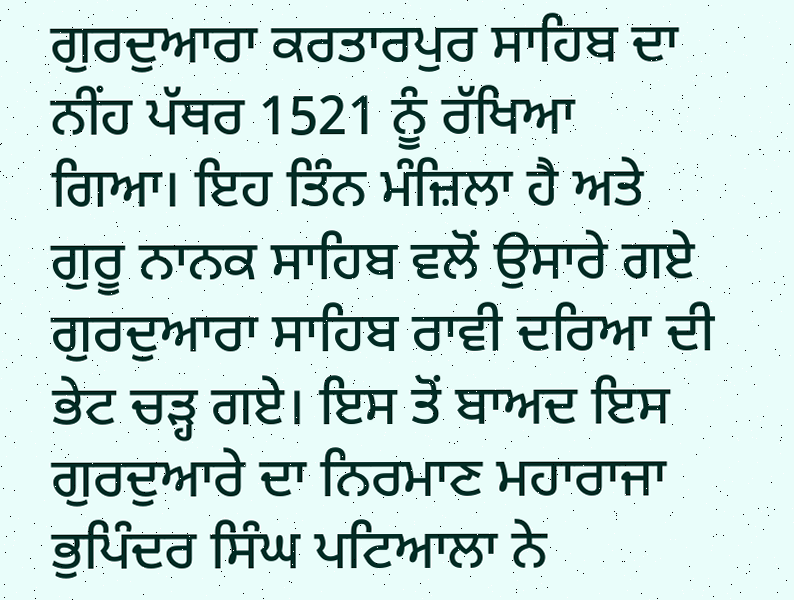ਗੁਰਦੁਆਰਾ ਕਰਤਾਰਪੁਰ ਸਾਹਿਬ ਦਾ ਨੀਂਹ ਪੱਥਰ 1521 ਨੂੰ ਰੱਖਿਆ ਗਿਆ। ਇਹ ਤਿੰਨ ਮੰਜ਼ਿਲਾ ਹੈ ਅਤੇ ਗੁਰੂ ਨਾਨਕ ਸਾਹਿਬ ਵਲੋਂ ਉਸਾਰੇ ਗਏ ਗੁਰਦੁਆਰਾ ਸਾਹਿਬ ਰਾਵੀ ਦਰਿਆ ਦੀ ਭੇਟ ਚੜ੍ਹ ਗਏ। ਇਸ ਤੋਂ ਬਾਅਦ ਇਸ ਗੁਰਦੁਆਰੇ ਦਾ ਨਿਰਮਾਣ ਮਹਾਰਾਜਾ ਭੁਪਿੰਦਰ ਸਿੰਘ ਪਟਿਆਲਾ ਨੇ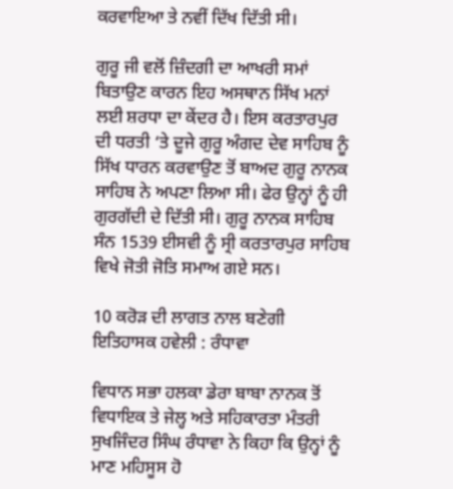ਕਰਵਾਇਆ ਤੇ ਨਵੀਂ ਦਿੱਖ ਦਿੱਤੀ ਸੀ।

ਗੁਰੂ ਜੀ ਵਲੋਂ ਜ਼ਿੰਦਗੀ ਦਾ ਆਖਰੀ ਸਮਾਂ ਬਿਤਾਉਣ ਕਾਰਨ ਇਹ ਅਸਥਾਨ ਸਿੱਖ ਮਨਾਂ ਲਈ ਸ਼ਰਧਾ ਦਾ ਕੇਂਦਰ ਹੈ। ਇਸ ਕਰਤਾਰਪੁਰ ਦੀ ਧਰਤੀ ‘ਤੇ ਦੂਜੇ ਗੁਰੂ ਅੰਗਦ ਦੇਵ ਸਾਹਿਬ ਨੂੰ ਸਿੱਖ ਧਾਰਨ ਕਰਵਾਉਣ ਤੋਂ ਬਾਅਦ ਗੁਰੂ ਨਾਨਕ ਸਾਹਿਬ ਨੇ ਅਪਣਾ ਲਿਆ ਸੀ। ਫੇਰ ਉਨ੍ਹਾਂ ਨੂੰ ਹੀ ਗੁਰਗੱਦੀ ਦੇ ਦਿੱਤੀ ਸੀ। ਗੁਰੂ ਨਾਨਕ ਸਾਹਿਬ ਸੰਨ 1539 ਈਸਵੀ ਨੂੰ ਸ੍ਰੀ ਕਰਤਾਰਪੁਰ ਸਾਹਿਬ ਵਿਖੇ ਜੋਤੀ ਜੋਤਿ ਸਮਾਅ ਗਏ ਸਨ।

10 ਕਰੋੜ ਦੀ ਲਾਗਤ ਨਾਲ ਬਣੇਗੀ ਇਤਿਹਾਸਕ ਹਵੇਲੀ : ਰੰਧਾਵਾ

ਵਿਧਾਨ ਸਭਾ ਹਲਕਾ ਡੇਰਾ ਬਾਬਾ ਨਾਨਕ ਤੋਂ ਵਿਧਾਇਕ ਤੇ ਜੇਲ੍ਹ ਅਤੇ ਸਹਿਕਾਰਤਾ ਮੰਤਰੀ ਸੁਖਜਿੰਦਰ ਸਿੰਘ ਰੰਧਾਵਾ ਨੇ ਕਿਹਾ ਕਿ ਉਨ੍ਹਾਂ ਨੂੰ ਮਾਣ ਮਹਿਸੂਸ ਹੋ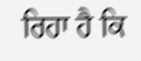ਰਿਹਾ ਹੈ ਕਿ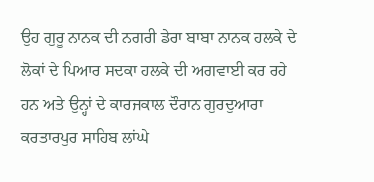ਉਹ ਗੁਰੂ ਨਾਨਕ ਦੀ ਨਗਰੀ ਡੇਰਾ ਬਾਬਾ ਨਾਨਕ ਹਲਕੇ ਦੇ ਲੋਕਾਂ ਦੇ ਪਿਆਰ ਸਦਕਾ ਹਲਕੇ ਦੀ ਅਗਵਾਈ ਕਰ ਰਹੇ ਹਨ ਅਤੇ ਉਨ੍ਹਾਂ ਦੇ ਕਾਰਜਕਾਲ ਦੌਰਾਨ ਗੁਰਦੁਆਰਾ ਕਰਤਾਰਪੁਰ ਸਾਹਿਬ ਲਾਂਘੇ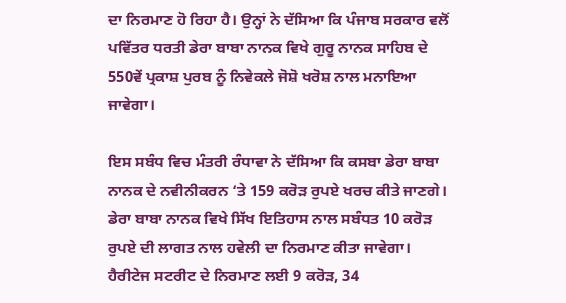ਦਾ ਨਿਰਮਾਣ ਹੋ ਰਿਹਾ ਹੈ। ਉਨ੍ਹਾਂ ਨੇ ਦੱਸਿਆ ਕਿ ਪੰਜਾਬ ਸਰਕਾਰ ਵਲੋਂ ਪਵਿੱਤਰ ਧਰਤੀ ਡੇਰਾ ਬਾਬਾ ਨਾਨਕ ਵਿਖੇ ਗੁਰੂ ਨਾਨਕ ਸਾਹਿਬ ਦੇ 550ਵੇਂ ਪ੍ਰਕਾਸ਼ ਪੁਰਬ ਨੂੰ ਨਿਵੇਕਲੇ ਜੋਸ਼ੋ ਖਰੋਸ਼ ਨਾਲ ਮਨਾਇਆ ਜਾਵੇਗਾ।

ਇਸ ਸਬੰਧ ਵਿਚ ਮੰਤਰੀ ਰੰਧਾਵਾ ਨੇ ਦੱਸਿਆ ਕਿ ਕਸਬਾ ਡੇਰਾ ਬਾਬਾ ਨਾਨਕ ਦੇ ਨਵੀਨੀਕਰਨ ‘ਤੇ 159 ਕਰੋੜ ਰੁਪਏ ਖਰਚ ਕੀਤੇ ਜਾਣਗੇ। ਡੇਰਾ ਬਾਬਾ ਨਾਨਕ ਵਿਖੇ ਸਿੱਖ ਇਤਿਹਾਸ ਨਾਲ ਸਬੰਧਤ 10 ਕਰੋੜ ਰੁਪਏ ਦੀ ਲਾਗਤ ਨਾਲ ਹਵੇਲੀ ਦਾ ਨਿਰਮਾਣ ਕੀਤਾ ਜਾਵੇਗਾ। ਹੈਰੀਟੇਜ ਸਟਰੀਟ ਦੇ ਨਿਰਮਾਣ ਲਈ 9 ਕਰੋੜ, 34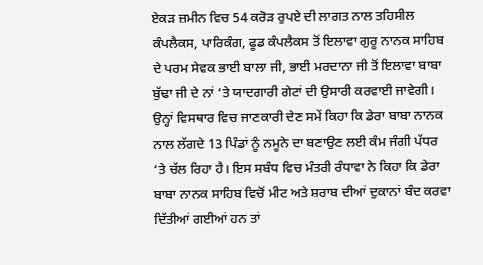ਏਕੜ ਜ਼ਮੀਨ ਵਿਚ 54 ਕਰੋੜ ਰੁਪਏ ਦੀ ਲਾਗਤ ਨਾਲ ਤਹਿਸੀਲ ਕੰਪਲੈਕਸ, ਪਾਰਿਕੰਗ, ਫੂਡ ਕੰਪਲੈਕਸ ਤੋਂ ਇਲਾਵਾ ਗੁਰੂ ਨਾਨਕ ਸਾਹਿਬ ਦੇ ਪਰਮ ਸੇਵਕ ਭਾਈ ਬਾਲਾ ਜੀ, ਭਾਈ ਮਰਦਾਨਾ ਜੀ ਤੋਂ ਇਲਾਵਾ ਬਾਬਾ ਬੁੱਢਾ ਜੀ ਦੇ ਨਾਂ ‘ਤੇ ਯਾਦਗਾਰੀ ਗੇਟਾਂ ਦੀ ਉਸਾਰੀ ਕਰਵਾਈ ਜਾਵੇਗੀ। ਉਨ੍ਹਾਂ ਵਿਸਥਾਰ ਵਿਚ ਜਾਣਕਾਰੀ ਦੇਣ ਸਮੇਂ ਕਿਹਾ ਕਿ ਡੇਰਾ ਬਾਬਾ ਨਾਨਕ ਨਾਲ ਲੱਗਦੇ 13 ਪਿੰਡਾਂ ਨੂੰ ਨਮੂਨੇ ਦਾ ਬਣਾਉਣ ਲਈ ਕੰਮ ਜੰਗੀ ਪੱਧਰ ‘ਤੇ ਚੱਲ ਰਿਹਾ ਹੈ। ਇਸ ਸਬੰਧ ਵਿਚ ਮੰਤਰੀ ਰੰਧਾਵਾ ਨੇ ਕਿਹਾ ਕਿ ਡੇਰਾ ਬਾਬਾ ਨਾਨਕ ਸਾਹਿਬ ਵਿਚੋਂ ਮੀਟ ਅਤੇ ਸ਼ਰਾਬ ਦੀਆਂ ਦੁਕਾਨਾਂ ਬੰਦ ਕਰਵਾ ਦਿੱਤੀਆਂ ਗਈਆਂ ਹਨ ਤਾਂ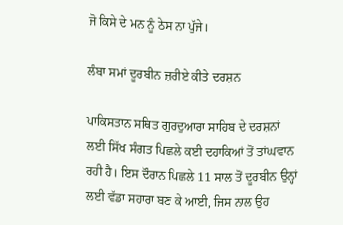ਜੋ ਕਿਸੇ ਦੇ ਮਨ ਨੂੰ ਠੇਸ ਨਾ ਪੁੱਜੇ।

ਲੰਬਾ ਸਮਾਂ ਦੂਰਬੀਨ ਜ਼ਰੀਏ ਕੀਤੇ ਦਰਸ਼ਨ

ਪਾਕਿਸਤਾਨ ਸਥਿਤ ਗੁਰਦੁਆਰਾ ਸਾਹਿਬ ਦੇ ਦਰਸ਼ਨਾਂ ਲਈ ਸਿੱਖ ਸੰਗਤ ਪਿਛਲੇ ਕਈ ਦਹਾਕਿਆਂ ਤੋਂ ਤਾਂਘਵਾਨ ਰਹੀ ਹੈ। ਇਸ ਦੌਰਾਨ ਪਿਛਲੇ 11 ਸਾਲ ਤੋਂ ਦੂਰਬੀਨ ਉਨ੍ਹਾਂ ਲਈ ਵੱਡਾ ਸਹਾਰਾ ਬਣ ਕੇ ਆਈ, ਜਿਸ ਨਾਲ ਉਹ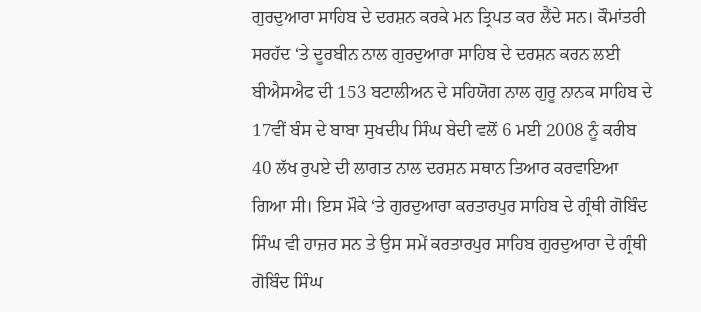ਗੁਰਦੁਆਰਾ ਸਾਹਿਬ ਦੇ ਦਰਸ਼ਨ ਕਰਕੇ ਮਨ ਤ੍ਰਿਪਤ ਕਰ ਲੈਂਦੇ ਸਨ। ਕੌਮਾਂਤਰੀ ਸਰਹੱਦ ‘ਤੇ ਦੂਰਬੀਨ ਨਾਲ ਗੁਰਦੁਆਰਾ ਸਾਹਿਬ ਦੇ ਦਰਸ਼ਨ ਕਰਨ ਲਈ ਬੀਐਸਐਫ ਦੀ 153 ਬਟਾਲੀਅਨ ਦੇ ਸਹਿਯੋਗ ਨਾਲ ਗੁਰੂ ਨਾਨਕ ਸਾਹਿਬ ਦੇ 17ਵੀਂ ਬੰਸ ਦੇ ਬਾਬਾ ਸੁਖਦੀਪ ਸਿੰਘ ਬੇਦੀ ਵਲੋਂ 6 ਮਈ 2008 ਨੂੰ ਕਰੀਬ 40 ਲੱਖ ਰੁਪਏ ਦੀ ਲਾਗਤ ਨਾਲ ਦਰਸ਼ਨ ਸਥਾਨ ਤਿਆਰ ਕਰਵਾਇਆ ਗਿਆ ਸੀ। ਇਸ ਮੌਕੇ ‘ਤੇ ਗੁਰਦੁਆਰਾ ਕਰਤਾਰਪੁਰ ਸਾਹਿਬ ਦੇ ਗ੍ਰੰਥੀ ਗੋਬਿੰਦ ਸਿੰਘ ਵੀ ਹਾਜ਼ਰ ਸਨ ਤੇ ਉਸ ਸਮੇਂ ਕਰਤਾਰਪੁਰ ਸਾਹਿਬ ਗੁਰਦੁਆਰਾ ਦੇ ਗ੍ਰੰਥੀ ਗੋਬਿੰਦ ਸਿੰਘ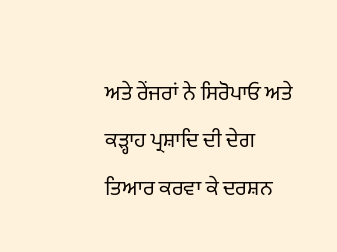ਅਤੇ ਰੇਂਜਰਾਂ ਨੇ ਸਿਰੋਪਾਓ ਅਤੇ ਕੜ੍ਹਾਹ ਪ੍ਰਸ਼ਾਦਿ ਦੀ ਦੇਗ ਤਿਆਰ ਕਰਵਾ ਕੇ ਦਰਸ਼ਨ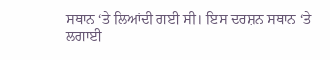ਸਥਾਨ ‘ਤੇ ਲਿਆਂਦੀ ਗਈ ਸੀ। ਇਸ ਦਰਸ਼ਨ ਸਥਾਨ ‘ਤੇ ਲਗਾਈ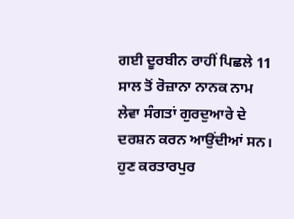ਗਈ ਦੂਰਬੀਨ ਰਾਹੀਂ ਪਿਛਲੇ 11 ਸਾਲ ਤੋਂ ਰੋਜ਼ਾਨਾ ਨਾਨਕ ਨਾਮ ਲੇਵਾ ਸੰਗਤਾਂ ਗੁਰਦੁਆਰੇ ਦੇ ਦਰਸ਼ਨ ਕਰਨ ਆਉਂਦੀਆਂ ਸਨ। ਹੁਣ ਕਰਤਾਰਪੁਰ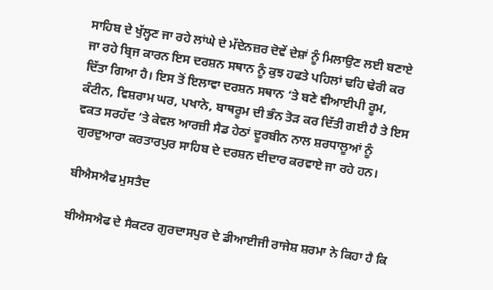ਸਾਹਿਬ ਦੇ ਖੁੱਲ੍ਹਣ ਜਾ ਰਹੇ ਲਾਂਘੇ ਦੇ ਮੱਦੇਨਜ਼ਰ ਦੋਵੇਂ ਦੇਸ਼ਾਂ ਨੂੰ ਮਿਲਾਉਣ ਲਈ ਬਣਾਏ ਜਾ ਰਹੇ ਬ੍ਰਿਜ ਕਾਰਨ ਇਸ ਦਰਸ਼ਨ ਸਥਾਨ ਨੂੰ ਕੁਝ ਹਫਤੇ ਪਹਿਲਾਂ ਢਹਿ ਢੇਰੀ ਕਰ ਦਿੱਤਾ ਗਿਆ ਹੈ। ਇਸ ਤੋਂ ਇਲਾਵਾ ਦਰਸ਼ਨ ਸਥਾਨ ‘ਤੇ ਬਣੇ ਵੀਆਈਪੀ ਰੂਮ, ਕੰਟੀਨ, ਵਿਸ਼ਰਾਮ ਘਰ, ਪਖਾਨੇ, ਬਾਥਰੂਮ ਦੀ ਭੰਨ ਤੋੜ ਕਰ ਦਿੱਤੀ ਗਈ ਹੈ ਤੇ ਇਸ ਵਕਤ ਸਰਹੱਦ ‘ਤੇ ਕੇਵਲ ਆਰਜ਼ੀ ਸੈਡ ਹੇਠਾਂ ਦੂਰਬੀਨ ਨਾਲ ਸ਼ਰਧਾਲੂਆਂ ਨੂੰ ਗੁਰਦੁਆਰਾ ਕਰਤਾਰਪੁਰ ਸਾਹਿਬ ਦੇ ਦਰਸ਼ਨ ਦੀਦਾਰ ਕਰਵਾਏ ਜਾ ਰਹੇ ਹਨ।

ਬੀਐਸਐਫ ਮੁਸਤੈਦ

ਬੀਐਸਐਫ ਦੇ ਸੈਕਟਰ ਗੁਰਦਾਸਪੁਰ ਦੇ ਡੀਆਈਜੀ ਰਾਜੇਸ਼ ਸ਼ਰਮਾ ਨੇ ਕਿਹਾ ਹੈ ਕਿ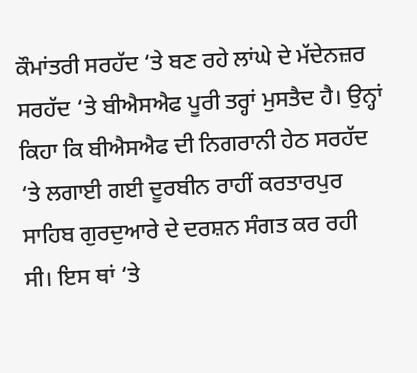ਕੌਮਾਂਤਰੀ ਸਰਹੱਦ ‘ਤੇ ਬਣ ਰਹੇ ਲਾਂਘੇ ਦੇ ਮੱਦੇਨਜ਼ਰ ਸਰਹੱਦ ‘ਤੇ ਬੀਐਸਐਫ ਪੂਰੀ ਤਰ੍ਹਾਂ ਮੁਸਤੈਦ ਹੈ। ਉਨ੍ਹਾਂ ਕਿਹਾ ਕਿ ਬੀਐਸਐਫ ਦੀ ਨਿਗਰਾਨੀ ਹੇਠ ਸਰਹੱਦ ‘ਤੇ ਲਗਾਈ ਗਈ ਦੂਰਬੀਨ ਰਾਹੀਂ ਕਰਤਾਰਪੁਰ ਸਾਹਿਬ ਗੁਰਦੁਆਰੇ ਦੇ ਦਰਸ਼ਨ ਸੰਗਤ ਕਰ ਰਹੀ ਸੀ। ਇਸ ਥਾਂ ‘ਤੇ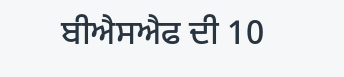ਬੀਐਸਐਫ ਦੀ 10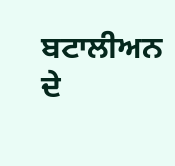ਬਟਾਲੀਅਨ ਦੇ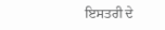ਇਸਤਰੀ ਦੇ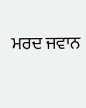ਮਰਦ ਜਵਾਨ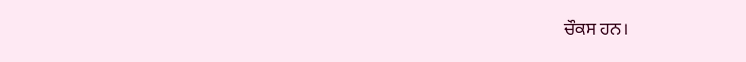ਚੌਕਸ ਹਨ।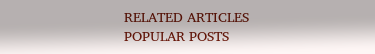RELATED ARTICLES
POPULAR POSTS